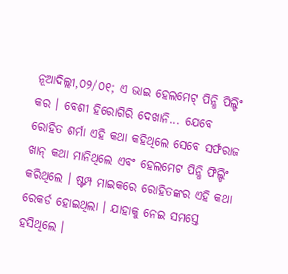ନୂଆଦିଲ୍ଲୀ,୦୨/୦୧; ଏ ଭାଇ ହେଲମେଟ୍ ପିନ୍ଧି ପିଲ୍ଡିଂ କର । ବେଶୀ ହିରୋଗିରି ଦେଖାନି... ଯେବେ ରୋହିତ ଶର୍ମା ଏହି କଥା କହିଥିଲେ ସେବେ ସର୍ଫରାଜ ଖାନ୍ କଥା ମାନିଥିଲେ ଏବଂ ହେଲମେଟ ପିନ୍ଧି ଫିଲ୍ଡିଂ କରିଥିଲେ । ଷ୍ଟମ୍ପ ମାଇକରେ ରୋହିତଙ୍କର ଏହି କଥା ରେକର୍ଡ ହୋଇଥିଲା । ଯାହାକୁ ନେଇ ସମସ୍ତେ ହସିଥିଲେ ।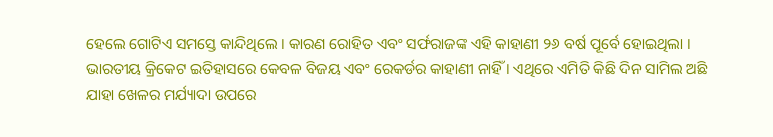ହେଲେ ଗୋଟିଏ ସମସ୍ତେ କାନ୍ଦିଥିଲେ । କାରଣ ରୋହିତ ଏବଂ ସର୍ଫରାଜଙ୍କ ଏହି କାହାଣୀ ୨୬ ବର୍ଷ ପୂର୍ବେ ହୋଇଥିଲା । ଭାରତୀୟ କ୍ରିକେଟ ଇତିହାସରେ କେବଳ ବିଜୟ ଏବଂ ରେକର୍ଡର କାହାଣୀ ନାହିଁ । ଏଥିରେ ଏମିତି କିଛି ଦିନ ସାମିଲ ଅଛି ଯାହା ଖେଳର ମର୍ଯ୍ୟାଦା ଉପରେ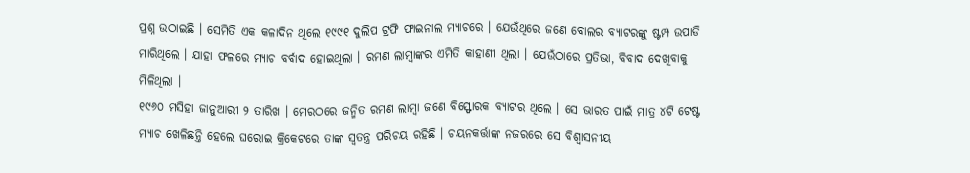ପ୍ରଶ୍ନ ଉଠାଇଛି । ସେମିତି ଏକ କଳାଦିନ ଥିଲେ ୧୯୯୧ ଦୁଲିପ ଟ୍ରଫି ଫାଇନାଲ ମ୍ୟାଚରେ । ଯେଉଁଥିରେ ଜଣେ ବୋଲର ବ୍ୟାଟରଙ୍କୁ ଷ୍ଟମ୍ପ ଉପାଡି ମାରିଥିଲେ । ଯାହା ଫଳରେ ମ୍ୟାଚ ବର୍ବାଦ ହୋଇଥିଲା । ରମଣ ଲାମ୍ବାଙ୍କର ଏମିତି କାହାଣୀ ଥିଲା । ଯେଉଁଠାରେ ପ୍ରତିଭା, ବିବାଦ ଦେଖିବାକୁ ମିଳିଥିଲା ।
୧୯୬୦ ମସିହା ଜାନୁଆରୀ ୨ ତାରିଖ । ମେରଠରେ ଜନ୍ମିତ ରମଣ ଲାମ୍ବା ଜଣେ ବିସ୍ଫୋରକ ବ୍ୟାଟର ଥିଲେ । ସେ ଭାରତ ପାଇଁ ମାତ୍ର ୪ଟି ଟେଷ୍ଟ ମ୍ୟାଚ ଖେଳିଛନ୍ତି ହେଲେ ଘରୋଇ କ୍ରିକେଟରେ ତାଙ୍କ ସ୍ୱତନ୍ତ୍ର ପରିଚୟ ରହିଛି । ଚୟନକର୍ତ୍ତାଙ୍କ ନଜରରେ ସେ ବିଶ୍ୱାସନୀୟ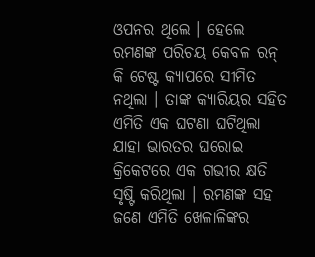ଓପନର ଥିଲେ । ହେଲେ ରମଣଙ୍କ ପରିଚୟ କେବଳ ରନ୍ କି ଟେଷ୍ଟ କ୍ୟାପରେ ସୀମିତ ନଥିଲା । ତାଙ୍କ କ୍ୟାରିୟର ସହିତ ଏମିତି ଏକ ଘଟଣା ଘଟିଥିଲା ଯାହା ଭାରତର ଘରୋଇ କ୍ରିକେଟରେ ଏକ ଗଭୀର କ୍ଷତି ସୃଷ୍ଟି କରିଥିଲା । ରମଣଙ୍କ ସହ ଜଣେ ଏମିତି ଖେଳାଳିଙ୍କର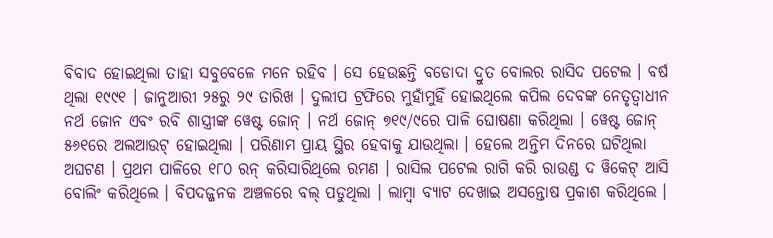ବିବାଦ ହୋଇଥିଲା ତାହା ସବୁବେଳେ ମନେ ରହିବ । ସେ ହେଉଛନ୍ତି ବଡୋଦା ଦ୍ରୁତ ବୋଲର ରାସିଦ ପଟେଲ । ବର୍ଷ ଥିଲା ୧୯୯୧ । ଜାନୁଆରୀ ୨୫ରୁ ୨୯ ତାରିଖ । ଦୁଲୀପ ଟ୍ରଫିରେ ମୁହାଁମୁହିଁ ହୋଇଥିଲେ କପିଲ ଦେବଙ୍କ ନେତୃତ୍ୱାଧୀନ ନର୍ଥ ଜୋନ ଏବଂ ରବି ଶାସ୍ତ୍ରୀଙ୍କ ୱେଷ୍ଟ ଜୋନ୍ । ନର୍ଥ ଜୋନ୍ ୭୧୯/୯ରେ ପାଳି ଘୋଷଣା କରିଥିଲା । ୱେଷ୍ଟ ଜୋନ୍ ୫୬୧ରେ ଅଲଆଉଟ୍ ହୋଇଥିଲା । ପରିଣାମ ପ୍ରାୟ ସ୍ଥିର ହେବାକୁ ଯାଉଥିଲା । ହେଲେ ଅନ୍ତିମ ଦିନରେ ଘଟିଥିଲା ଅଘଟଣ । ପ୍ରଥମ ପାଳିରେ ୧୮୦ ରନ୍ କରିସାରିଥିଲେ ରମଣ । ରାସିଲ ପଟେଲ ରାଗି କରି ରାଉଣ୍ଡ ଦ ୱିକେଟ୍ ଆସି ବୋଲିଂ କରିଥିଲେ । ବିପଦଜ୍ଜନକ ଅଞ୍ଚଳରେ ବଲ୍ ପଡୁଥିଲା । ଲାମ୍ବା ବ୍ୟାଟ ଦେଖାଇ ଅସନ୍ତୋଷ ପ୍ରକାଶ କରିଥିଲେ ।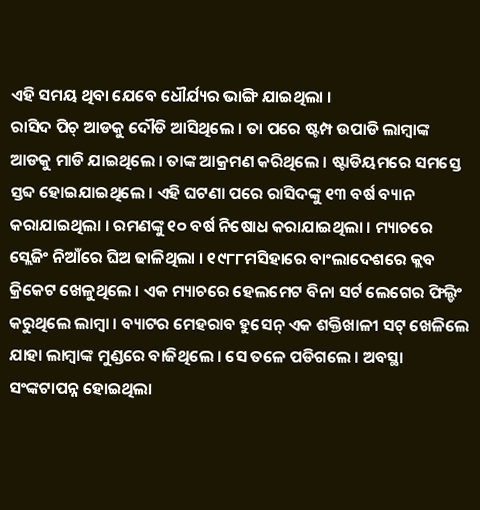ଏହି ସମୟ ଥିବା ଯେବେ ଧୌର୍ଯ୍ୟର ଭାଙ୍ଗି ଯାଇଥିଲା ।
ରାସିଦ ପିଚ୍ ଆଡକୁ ଦୌଡି ଆସିଥିଲେ । ତା ପରେ ଷ୍ଟମ୍ପ ଉପାଡି ଲାମ୍ବାଙ୍କ ଆଡକୁ ମାଡି ଯାଇଥିଲେ । ତାଙ୍କ ଆକ୍ରମଣ କରିଥିଲେ । ଷ୍ଟାଡିୟମରେ ସମସ୍ତେ ସ୍ତବ୍ଦ ହୋଇଯାଇଥିଲେ । ଏହି ଘଟଣା ପରେ ରାସିଦଙ୍କୁ ୧୩ ବର୍ଷ ବ୍ୟାନ କରାଯାଇଥିଲା । ରମଣଙ୍କୁ ୧୦ ବର୍ଷ ନିଷୋଧ କରାଯାଇଥିଲା । ମ୍ୟାଚରେ ସ୍ଲେଜିଂ ନିଆଁରେ ଘିଅ ଢାଳିଥିଲା । ୧୯୮୮ମସିହାରେ ବାଂଲାଦେଶରେ କ୍ଲବ କ୍ରିକେଟ ଖେଳୁଥିଲେ । ଏକ ମ୍ୟାଚରେ ହେଲମେଟ ବିନା ସର୍ଟ ଲେଗେର ଫିଲ୍ଡିଂ କରୁଥିଲେ ଲାମ୍ବା । ବ୍ୟାଟର ମେହରାବ ହୁସେନ୍ ଏକ ଶକ୍ତିଖାଳୀ ସଟ୍ ଖେଳିଲେ ଯାହା ଲାମ୍ବାଙ୍କ ମୁଣ୍ଡରେ ବାଜିଥିଲେ । ସେ ତଳେ ପଡିଗଲେ । ଅବସ୍ଥା ସଂଙ୍କଟାପନ୍ନ ହୋଇଥିଲା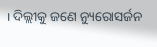। ଦିଲ୍ଲୀକୁ ଜଣେ ନ୍ୟୁରୋସର୍ଜନ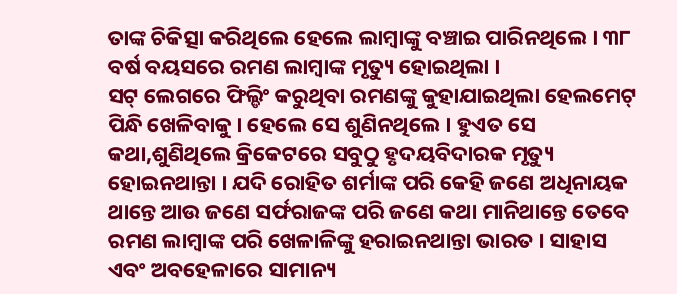ତାଙ୍କ ଚିକିତ୍ସା କରିଥିଲେ ହେଲେ ଲାମ୍ବାଙ୍କୁ ବଞ୍ଚାଇ ପାରିନଥିଲେ । ୩୮ ବର୍ଷ ବୟସରେ ରମଣ ଲାମ୍ବାଙ୍କ ମୃତ୍ୟୁ ହୋଇଥିଲା ।
ସଟ୍ ଲେଗରେ ଫିଲ୍ଡିଂ କରୁଥିବା ରମଣଙ୍କୁ କୁହାଯାଇଥିଲା ହେଲମେଟ୍ ପିନ୍ଧି ଖେଳିବାକୁ । ହେଲେ ସେ ଶୁଣିନଥିଲେ । ହୁଏତ ସେ କଥା,ଶୁଣିଥିଲେ କ୍ରିକେଟରେ ସବୁଠୁ ହୃଦୟବିଦାରକ ମୃତ୍ୟୁ ହୋଇନଥାନ୍ତା । ଯଦି ରୋହିତ ଶର୍ମାଙ୍କ ପରି କେହି ଜଣେ ଅଧିନାୟକ ଥାନ୍ତେ ଆଉ ଜଣେ ସର୍ଫରାଜଙ୍କ ପରି ଜଣେ କଥା ମାନିଥାନ୍ତେ ତେବେ ରମଣ ଲାମ୍ବାଙ୍କ ପରି ଖେଳାଳିଙ୍କୁ ହରାଇନଥାନ୍ତା ଭାରତ । ସାହାସ ଏବଂ ଅବହେଳାରେ ସାମାନ୍ୟ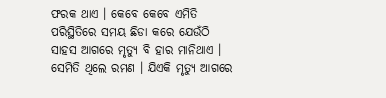ଫରକ ଥାଏ । କେବେ କେବେ ଏମିତି ପରିସ୍ଥିତିରେ ସମୟ ଛିଡା କରେ ଯେଉଁଠି ସାହସ ଆଗରେ ମୃତ୍ୟୁ ବି ହାର ମାନିଥାଏ । ସେମିତି ଥିଲେ ରମଣ । ଯିଏକି ମୃତ୍ୟୁ ଆଗରେ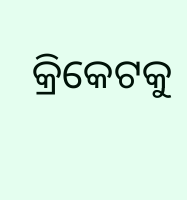କ୍ରିକେଟକୁ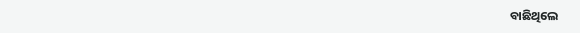ବାଛିଥିଲେ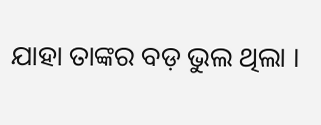ଯାହା ତାଙ୍କର ବଡ଼ ଭୁଲ ଥିଲା ।